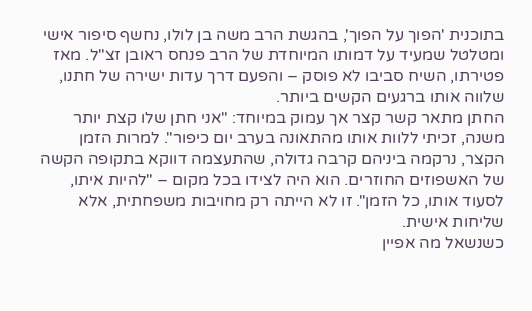בתוכנית 'הפוך על הפוך', בהגשת הרב משה בן לולו, נחשף סיפור אישי ומטלטל שמעיד על דמותו המיוחדת של הרב פנחס ראובן זצ"ל. מאז פטירתו, השיח סביבו לא פוסק – והפעם דרך עדות ישירה של חתנו, שלווה אותו ברגעים הקשים ביותר.
החתן מתאר קשר קצר אך עמוק במיוחד: "אני חתן שלו קצת יותר משנה, זכיתי ללוות אותו מהתאונה בערב יום כיפור". למרות הזמן הקצר, נרקמה ביניהם קרבה גדולה, שהתעצמה דווקא בתקופה הקשה של האשפוזים החוזרים. הוא היה לצידו בכל מקום – "להיות איתו, לסעוד אותו, כל הזמן". זו לא הייתה רק מחויבות משפחתית, אלא שליחות אישית.
כשנשאל מה אפיין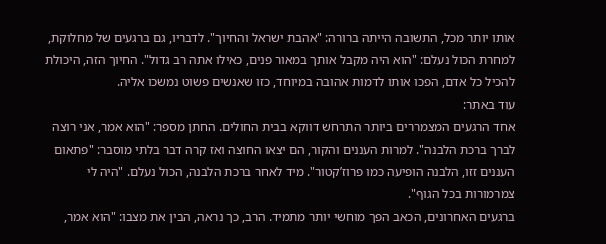אותו יותר מכל, התשובה הייתה ברורה: "אהבת ישראל והחיוך". לדבריו, גם ברגעים של מחלוקת, למחרת הכול נעלם: "הוא היה מקבל אותך במאור פנים, כאילו אתה רב גדול". החיוך הזה, היכולת להכיל כל אדם, הפכו אותו לדמות אהובה במיוחד, כזו שאנשים פשוט נמשכו אליה.
עוד באתר:
אחד הרגעים המצמררים ביותר התרחש דווקא בבית החולים. החתן מספר: "הוא אמר, אני רוצה לברך ברכת הלבנה". למרות העננים והקור, הם יצאו החוצה ואז קרה דבר בלתי מוסבר: "פתאום העננים זזו, הלבנה הופיעה כמו פרוז’קטור". מיד לאחר ברכת הלבנה, הכול נעלם. "היה לי צמרמורות בכל הגוף".
ברגעים האחרונים, הכאב הפך מוחשי יותר מתמיד. הרב, כך נראה, הבין את מצבו: "הוא אמר,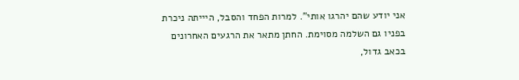אני יודע שהם יהרגו אותי". למרות הפחד והסבל, היייתה ניכרת בפניו גם השלמה מסוימת. החתן מתאר את הרגעים האחרונים בכאב גדול,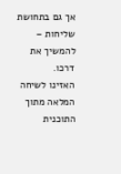אך גם בתחושת שליחות – להמשיך את דרכו.
האזינו לשיחה המלאה מתוך התוכנית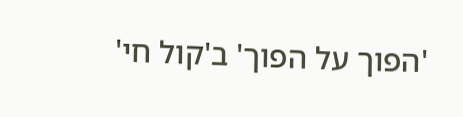'הפוך על הפוך' ב'קול חי'